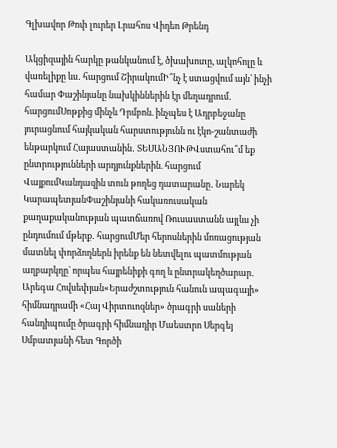Գլխավոր Թոփ լուրեր Լրահոս Վիդեո Թրենդ

Ակցիզային հարկը թանկանում է, ծխախոտը, ալկոհոլը և վառելիքը ևս․ հարցում ՇիրակումԻ՞նչ է ստացվում այն՝ ինչի համար Փաշինյանը նախկիններին էր մեղադրում․ հարցումՍոթքից մինչև Դրմբոն. ինչպես է Ադրբեջանը յուրացնում հայկական հարստությունն ու էկո-շանտաժի ենթարկում Հայաստանին․ ՏԵՍԱՆՅՈՒԹՎստահու՞մ եք ընտրությունների արդյունքներին. հարցում ՎայքումԿանդազին տուն թողեց դատարանը․ Նարեկ ԿարապետյանՓաշինյանի հակառուսական քաղաքականության պատճառով Ռուսաստանն այլևս չի ընդումում մթերք․ հարցումՄեր հերոսներին մոռացության մատնել փորձողներն իրենք են նետվելու պատմության աղբարկղը` որպես հայրենիքի գող և ընտրակեղծարար․ Արեգա Հովսեփյան«Երաժշտություն հանուն ապագայի» հիմնադրամի «Հայ Վիրտուոզներ» ծրագրի սաների հանդիպումը ծրագրի հիմնադիր Մաեստրո Սերգեյ Սմբատյանի հետ Գործի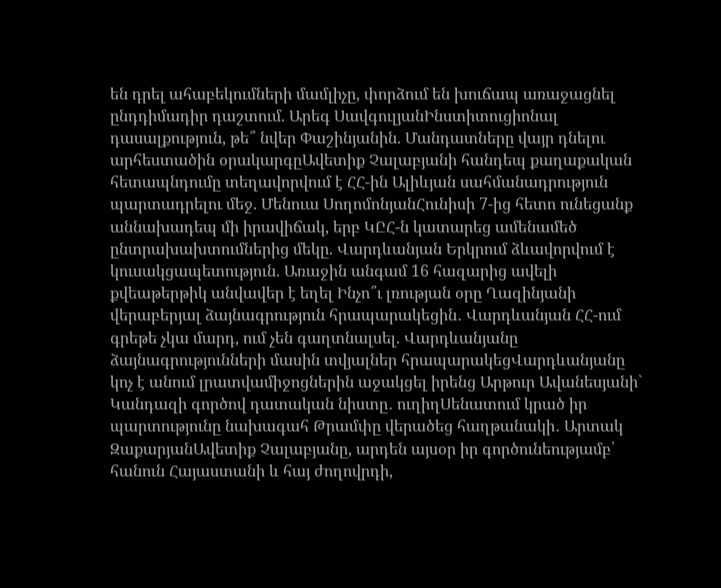են դրել ահաբեկումների մամլիչը, փորձում են խուճապ առաջացնել ընդդիմադիր դաշտում. Արեգ ՍավգուլյանԻնստիտուցիոնալ դասալքություն, թե՞ նվեր Փաշինյանին. Մանդատները վայր դնելու արհեստածին օրակարգըԱվետիք Չալաբյանի հանդեպ քաղաքական հետապնդումը տեղավորվում է ՀՀ-ին Ալիևյան սահմանադրություն պարտադրելու մեջ. Մենուա ՍողոմոնյանՀունիսի 7-ից հետո ունեցանք աննախադեպ մի իրավիճակ, երբ ԿԸՀ-ն կատարեց ամենամեծ ընտրախախտումներից մեկը. Վարդևանյան Երկրում ձևավորվում է կուսակցապետություն. Առաջին անգամ 16 հազարից ավելի քվեաթերթիկ անվավեր է եղել Ինչո՞ւ լռության օրը Ղազինյանի վերաբերյալ ձայնագրություն հրապարակեցին․ Վարդևանյան ՀՀ-ում գրեթե չկա մարդ, ում չեն գաղտնալսել. Վարդևանյանը ձայնագրությունների մասին տվյալներ հրապարակեցՎարդևանյանը կոչ է անում լրատվամիջոցներին աջակցել իրենց Արթուր Ավանեսյանի` Կանդազի գործով դատական նիստը․ ուղիղՍենատում կրած իր պարտությունը նախագահ Թրամփը վերածեց հաղթանակի․ Արտակ ԶաքարյանԱվետիք Չալաբյանը, արդեն այսօր իր գործունեությամբ՝ հանուն Հայաստանի և հայ ժողովրդի,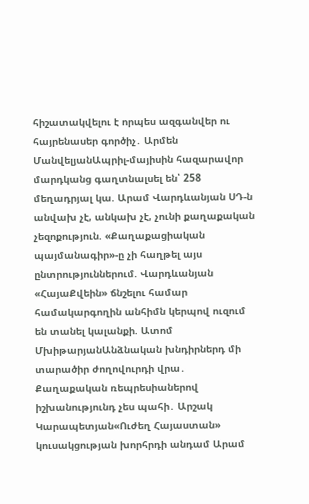հիշատակվելու է որպես ազգանվեր ու հայրենասեր գործիչ․ Արմեն ՄանվելյանԱպրիլ-մայիսին հազարավոր մարդկանց գաղտնալսել են՝ 258 մեղադրյալ կա. Արամ Վարդևանյան ՍԴ-ն անվախ չէ, անկախ չէ, չունի քաղաքական չեզոքություն. «Քաղաքացիական պայմանագիր»-ը չի հաղթել այս ընտրություններում. Վարդևանյան «ՀայաՔվեին» ճնշելու համար համակարգողին անհիմն կերպով ուզում են տանել կալանքի. Ատոմ ՄխիթարյանԱնձնական խնդիրներդ մի տարածիր ժողովուրդի վրա․ Քաղաքական ռեպրեսիաներով իշխանությունդ չես պահի․ Արշակ Կարապետյան«Ուժեղ Հայաստան» կուսակցության խորհրդի անդամ Արամ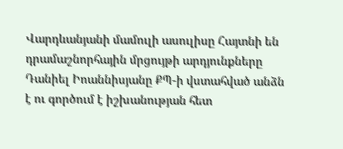Վարդևանյանի մամուլի ասուլիսը Հայտնի են դրամաշնորհային մրցույթի արդյունքները Դանիել Իոաննիսյանը ՔՊ-ի վստահված անձն է ու գործում է իշխանության հետ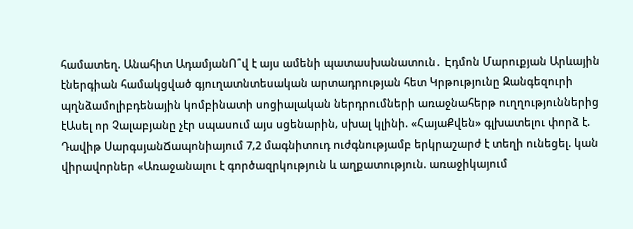համատեղ. Անահիտ ԱդամյանՈ՞վ է այս ամենի պատասխանատուն․ Էդմոն Մարուքյան Արևային էներգիան համակցված գյուղատնտեսական արտադրության հետ Կրթությունը Զանգեզուրի պղնձամոլիբդենային կոմբինատի սոցիալական ներդրումների առաջնահերթ ուղղություններից էԱսել որ Չալաբյանը չէր սպասում այս սցենարին, սխալ կլինի. «ՀայաՔվեն» գլխատելու փորձ է. Դավիթ ՍարգսյանՃապոնիայում 7,2 մագնիտուդ nւժգնությամբ երկրաշարժ է տեղի ունեցել. կան վիրավnրներ «Առաջանալու է գործազրկություն և աղքատություն. առաջիկայում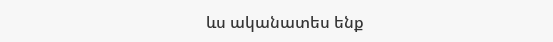ևս ականատես ենք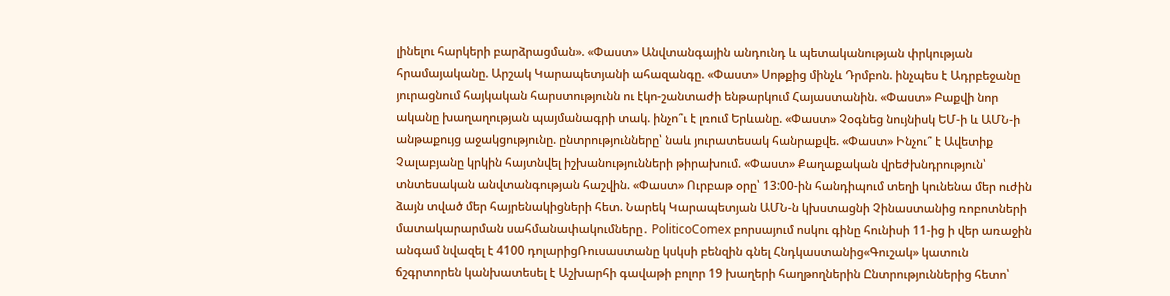լինելու հարկերի բարձրացման». «Փաստ» Անվտանգային անդունդ և պետականության փրկության հրամայականը. Արշակ Կարապետյանի ահազանգը. «Փաստ» Սոթքից մինչև Դրմբոն. ինչպես է Ադրբեջանը յուրացնում հայկական հարստությունն ու էկո-շանտաժի ենթարկում Հայաստանին. «Փաստ» Բաքվի նոր ականը խաղաղության պայմանագրի տակ. ինչո՞ւ է լռում Երևանը. «Փաստ» Չօգնեց նույնիսկ ԵՄ-ի և ԱՄՆ-ի անթաքույց աջակցությունը. ընտրությունները՝ նաև յուրատեսակ հանրաքվե. «Փաստ» Ինչու՞ է Ավետիք Չալաբյանը կրկին հայտնվել իշխանությունների թիրախում. «Փաստ» Քաղաքական վրեժխնդրություն՝ տնտեսական անվտանգության հաշվին. «Փաստ» Ուրբաթ օրը՝ 13:00-ին հանդիպում տեղի կունենա մեր ուժին ձայն տված մեր հայրենակիցների հետ. Նարեկ Կարապետյան ԱՄՆ-ն կխստացնի Չինաստանից ռոբոտների մատակարարման սահմանափակումները․ PoliticoComex բորսայում ոսկու գինը հունիսի 11-ից ի վեր առաջին անգամ նվազել է 4100 դոլարիցՌուսաստանը կսկսի բենզին գնել Հնդկաստանից«Գուշակ» կատուն ճշգրտորեն կանխատեսել է Աշխարհի գավաթի բոլոր 19 խաղերի հաղթողներին Ընտրություններից հետո՝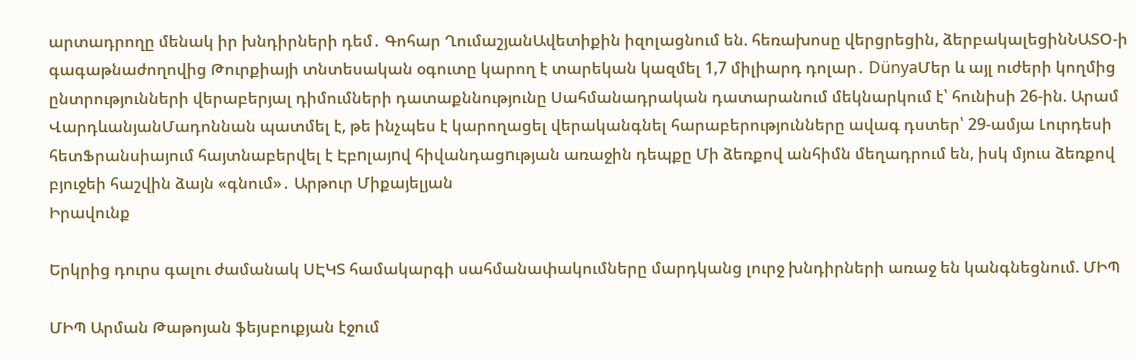արտադրողը մենակ իր խնդիրների դեմ․ Գոհար ՂումաշյանԱվետիքին իզոլացնում են. հեռախոսը վերցրեցին, ձերբակալեցինՆԱՏՕ-ի գագաթնաժողովից Թուրքիայի տնտեսական օգուտը կարող է տարեկան կազմել 1,7 միլիարդ դոլար․ DünyaՄեր և այլ ուժերի կողմից ընտրությունների վերաբերյալ դիմումների դատաքննությունը Սահմանադրական դատարանում մեկնարկում է՝ հունիսի 26-ին. Արամ ՎարդևանյանՄադոննան պատմել է, թե ինչպես է կարողացել վերականգնել հարաբերությունները ավագ դստեր՝ 29-ամյա Լուրդեսի հետՖրանսիայում հայտնաբերվել է Էբnլայnվ հիվանդացnւթյան առաջին դեպքը Մի ձեռքով անհիմն մեղադրում են, իսկ մյուս ձեռքով բյուջեի հաշվին ձայն «գնում»․ Արթուր Միքայելյան
Իրավունք

Երկրից դուրս գալու ժամանակ ՍԷԿՏ համակարգի սահմանափակումները մարդկանց լուրջ խնդիրների առաջ են կանգնեցնում. ՄԻՊ

ՄԻՊ Արման Թաթոյան ֆեյսբուքյան էջում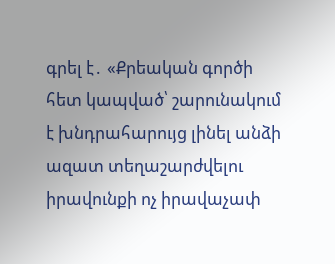գրել է․ «Քրեական գործի հետ կապված՝ շարունակում է խնդրահարույց լինել անձի ազատ տեղաշարժվելու իրավունքի ոչ իրավաչափ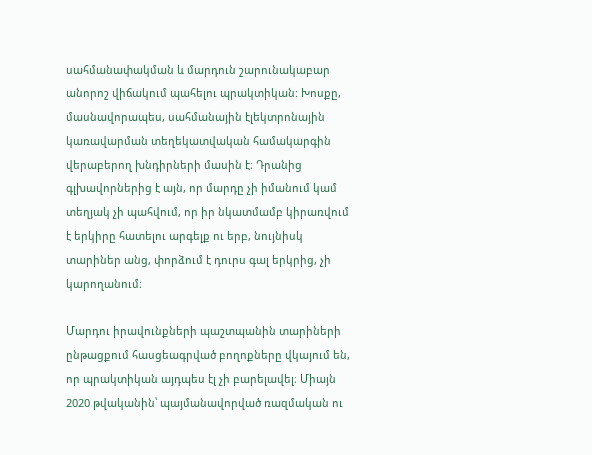սահմանափակման և մարդուն շարունակաբար անորոշ վիճակում պահելու պրակտիկան: Խոսքը, մասնավորապես, սահմանային էլեկտրոնային կառավարման տեղեկատվական համակարգին վերաբերող խնդիրների մասին է։ Դրանից գլխավորներից է այն, որ մարդը չի իմանում կամ տեղյակ չի պահվում, որ իր նկատմամբ կիրառվում է երկիրը հատելու արգելք ու երբ, նույնիսկ տարիներ անց, փորձում է դուրս գալ երկրից, չի կարողանում։

Մարդու իրավունքների պաշտպանին տարիների ընթացքում հասցեագրված բողոքները վկայում են, որ պրակտիկան այդպես էլ չի բարելավել։ Միայն 2020 թվականին՝ պայմանավորված ռազմական ու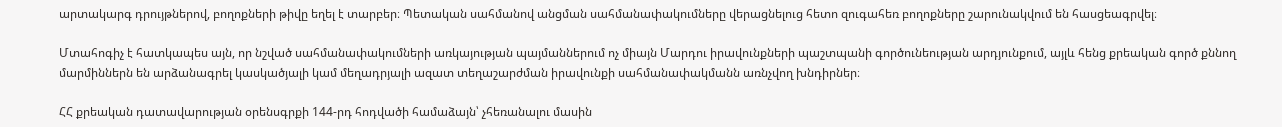արտակարգ դրույթներով, բողոքների թիվը եղել է տարբեր։ Պետական սահմանով անցման սահմանափակումները վերացնելուց հետո զուգահեռ բողոքները շարունակվում են հասցեագրվել։

Մտահոգիչ է հատկապես այն, որ նշված սահմանափակումների առկայության պայմաններում ոչ միայն Մարդու իրավունքների պաշտպանի գործունեության արդյունքում, այլև հենց քրեական գործ քննող մարմիններն են արձանագրել կասկածյալի կամ մեղադրյալի ազատ տեղաշարժման իրավունքի սահմանափակմանն առնչվող խնդիրներ։

ՀՀ քրեական դատավարության օրենսգրքի 144-րդ հոդվածի համաձայն՝ չհեռանալու մասին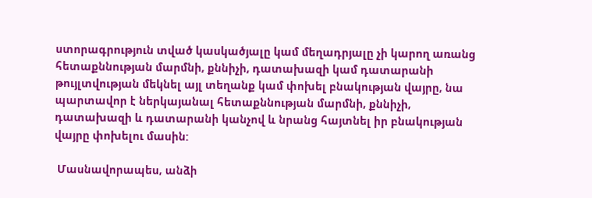ստորագրություն տված կասկածյալը կամ մեղադրյալը չի կարող առանց հետաքննության մարմնի, քննիչի, դատախազի կամ դատարանի թույլտվության մեկնել այլ տեղանք կամ փոխել բնակության վայրը, նա պարտավոր է ներկայանալ հետաքննության մարմնի, քննիչի, դատախազի և դատարանի կանչով և նրանց հայտնել իր բնակության վայրը փոխելու մասին:

 Մասնավորապես, անձի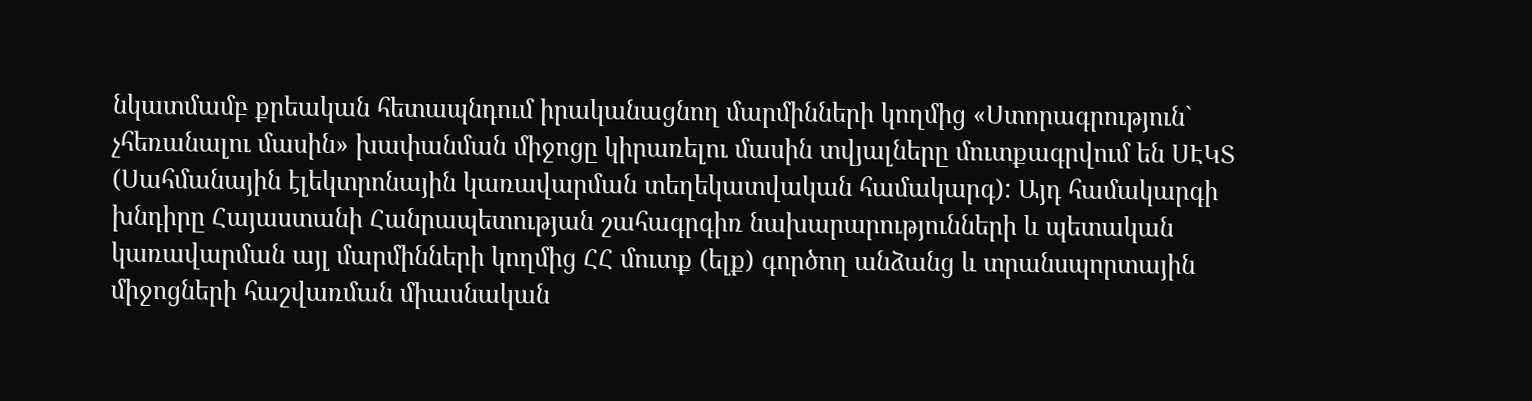նկատմամբ քրեական հետապնդում իրականացնող մարմինների կողմից «Ստորագրություն` չհեռանալու մասին» խափանման միջոցը կիրառելու մասին տվյալները մուտքագրվում են ՍԷԿՏ (Սահմանային էլեկտրոնային կառավարման տեղեկատվական համակարգ): Այդ համակարգի խնդիրը Հայաստանի Հանրապետության շահագրգիռ նախարարությունների և պետական կառավարման այլ մարմինների կողմից ՀՀ մուտք (ելք) գործող անձանց և տրանսպորտային միջոցների հաշվառման միասնական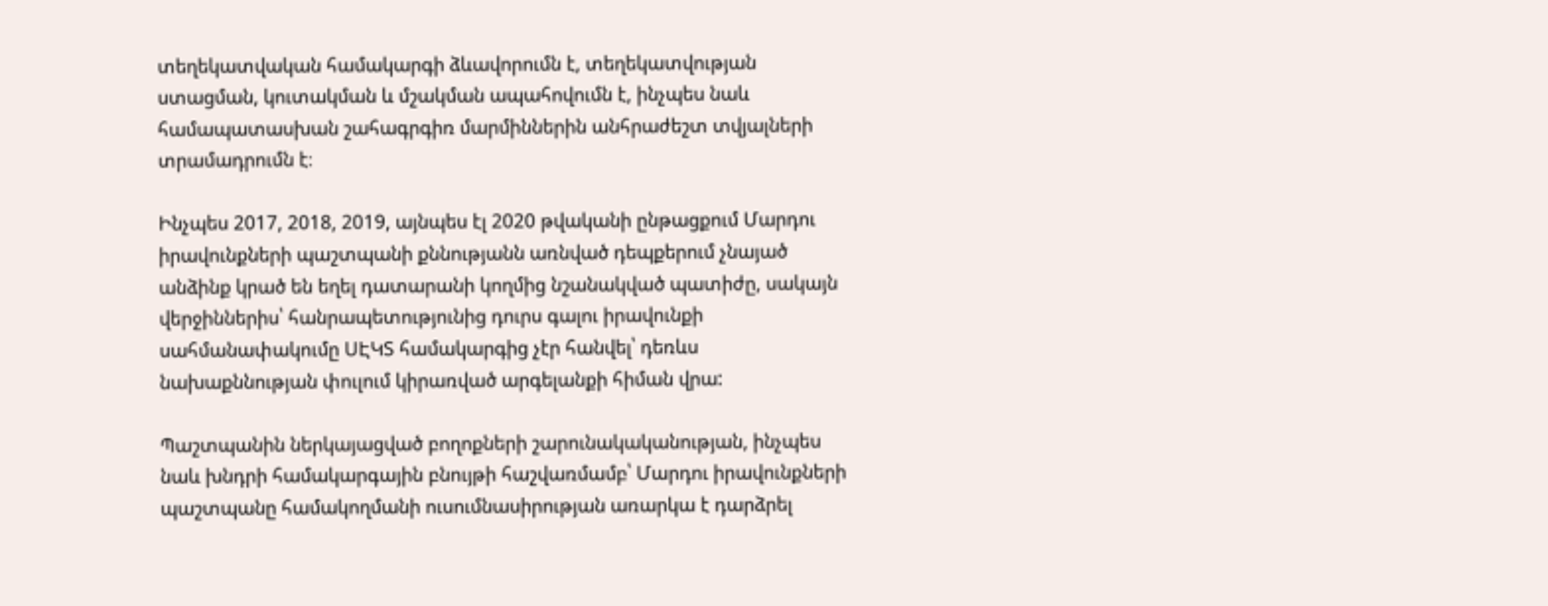տեղեկատվական համակարգի ձևավորումն է, տեղեկատվության ստացման, կուտակման և մշակման ապահովումն է, ինչպես նաև համապատասխան շահագրգիռ մարմիններին անհրաժեշտ տվյալների տրամադրումն է։

Ինչպես 2017, 2018, 2019, այնպես էլ 2020 թվականի ընթացքում Մարդու իրավունքների պաշտպանի քննությանն առնված դեպքերում չնայած անձինք կրած են եղել դատարանի կողմից նշանակված պատիժը, սակայն վերջիններիս՝ հանրապետությունից դուրս գալու իրավունքի սահմանափակումը ՍԷԿՏ համակարգից չէր հանվել՝ դեռևս նախաքննության փուլում կիրառված արգելանքի հիման վրա:

Պաշտպանին ներկայացված բողոքների շարունակականության, ինչպես նաև խնդրի համակարգային բնույթի հաշվառմամբ՝ Մարդու իրավունքների պաշտպանը համակողմանի ուսումնասիրության առարկա է դարձրել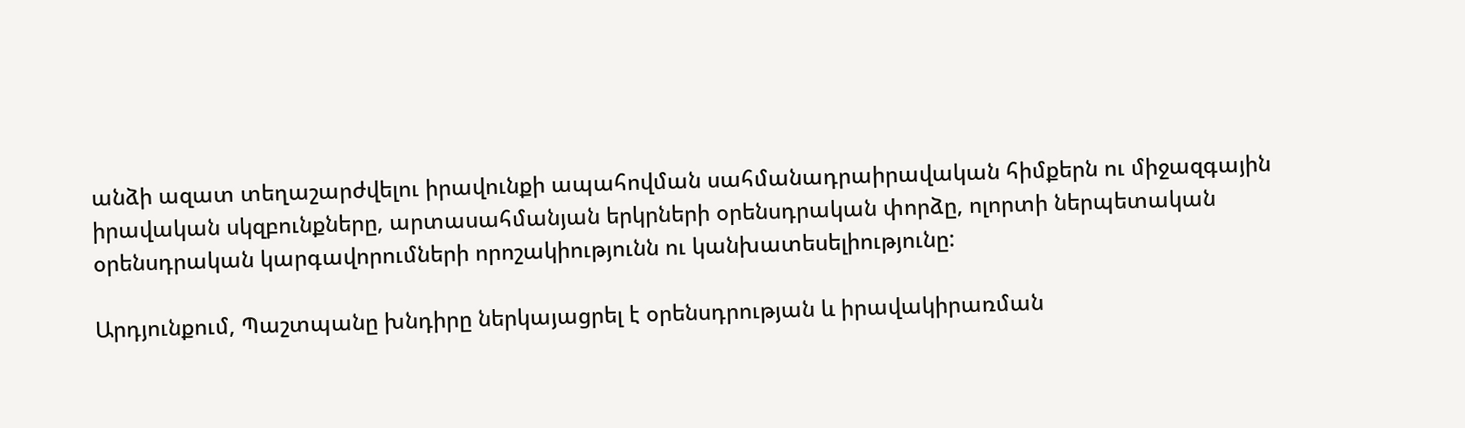անձի ազատ տեղաշարժվելու իրավունքի ապահովման սահմանադրաիրավական հիմքերն ու միջազգային իրավական սկզբունքները, արտասահմանյան երկրների օրենսդրական փորձը, ոլորտի ներպետական օրենսդրական կարգավորումների որոշակիությունն ու կանխատեսելիությունը:

Արդյունքում, Պաշտպանը խնդիրը ներկայացրել է օրենսդրության և իրավակիրառման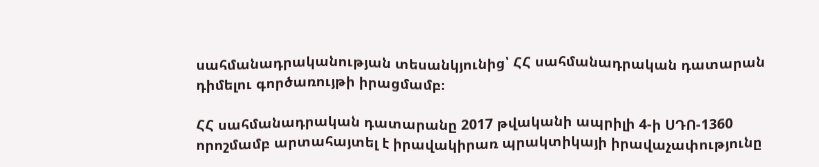սահմանադրականության տեսանկյունից՝ ՀՀ սահմանադրական դատարան դիմելու գործառույթի իրացմամբ։

ՀՀ սահմանադրական դատարանը 2017 թվականի ապրիլի 4-ի ՍԴՈ-1360 որոշմամբ արտահայտել է իրավակիրառ պրակտիկայի իրավաչափությունը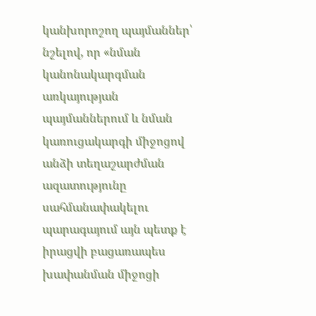կանխորոշող պայմաններ՝ նշելով, որ «նման կանոնակարգման առկայության պայմաններում և նման կառուցակարգի միջոցով անձի տեղաշարժման ազատությունը սահմանափակելու պարագայում այն պետք է իրացվի բացառապես խափանման միջոցի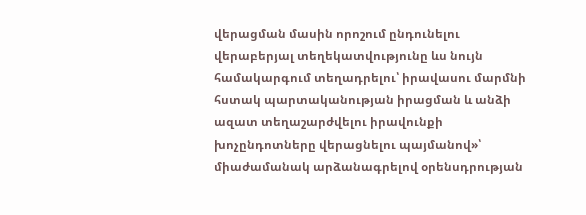վերացման մասին որոշում ընդունելու վերաբերյալ տեղեկատվությունը ևս նույն համակարգում տեղադրելու՝ իրավասու մարմնի հստակ պարտականության իրացման և անձի ազատ տեղաշարժվելու իրավունքի խոչընդոտները վերացնելու պայմանով»՝ միաժամանակ արձանագրելով օրենսդրության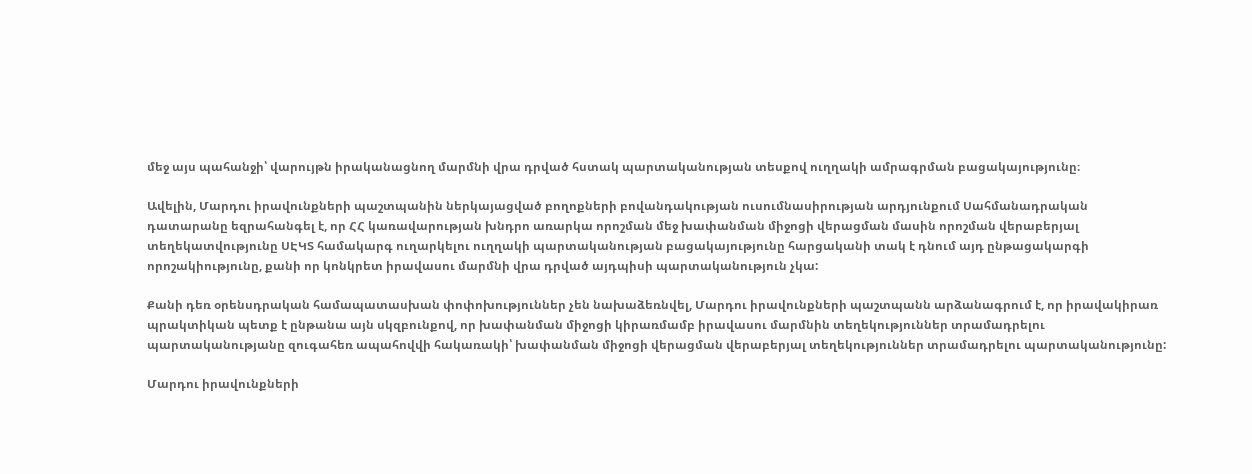մեջ այս պահանջի՝ վարույթն իրականացնող մարմնի վրա դրված հստակ պարտականության տեսքով ուղղակի ամրագրման բացակայությունը։

Ավելին, Մարդու իրավունքների պաշտպանին ներկայացված բողոքների բովանդակության ուսումնասիրության արդյունքում Սահմանադրական դատարանը եզրահանգել է, որ ՀՀ կառավարության խնդրո առարկա որոշման մեջ խափանման միջոցի վերացման մասին որոշման վերաբերյալ տեղեկատվությունը ՍԷԿՏ համակարգ ուղարկելու ուղղակի պարտականության բացակայությունը հարցականի տակ է դնում այդ ընթացակարգի որոշակիությունը, քանի որ կոնկրետ իրավասու մարմնի վրա դրված այդպիսի պարտականություն չկա:

Քանի դեռ օրենսդրական համապատասխան փոփոխություններ չեն նախաձեռնվել, Մարդու իրավունքների պաշտպանն արձանագրում է, որ իրավակիրառ պրակտիկան պետք է ընթանա այն սկզբունքով, որ խափանման միջոցի կիրառմամբ իրավասու մարմնին տեղեկություններ տրամադրելու պարտականությանը զուգահեռ ապահովվի հակառակի՝ խափանման միջոցի վերացման վերաբերյալ տեղեկություններ տրամադրելու պարտականությունը:

Մարդու իրավունքների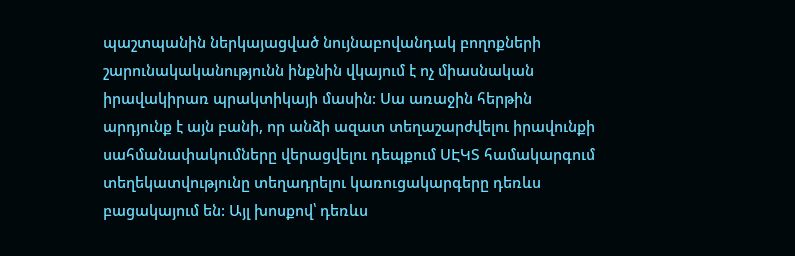պաշտպանին ներկայացված նույնաբովանդակ բողոքների շարունակականությունն ինքնին վկայում է ոչ միասնական իրավակիրառ պրակտիկայի մասին: Սա առաջին հերթին արդյունք է այն բանի, որ անձի ազատ տեղաշարժվելու իրավունքի սահմանափակումները վերացվելու դեպքում ՍԷԿՏ համակարգում տեղեկատվությունը տեղադրելու կառուցակարգերը դեռևս բացակայում են: Այլ խոսքով՝ դեռևս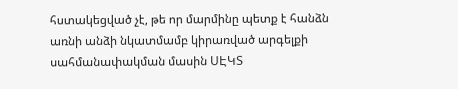հստակեցված չէ, թե որ մարմինը պետք է հանձն առնի անձի նկատմամբ կիրառված արգելքի սահմանափակման մասին ՍԷԿՏ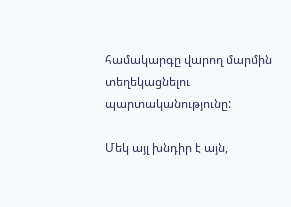համակարգը վարող մարմին տեղեկացնելու պարտականությունը:

Մեկ այլ խնդիր է այն,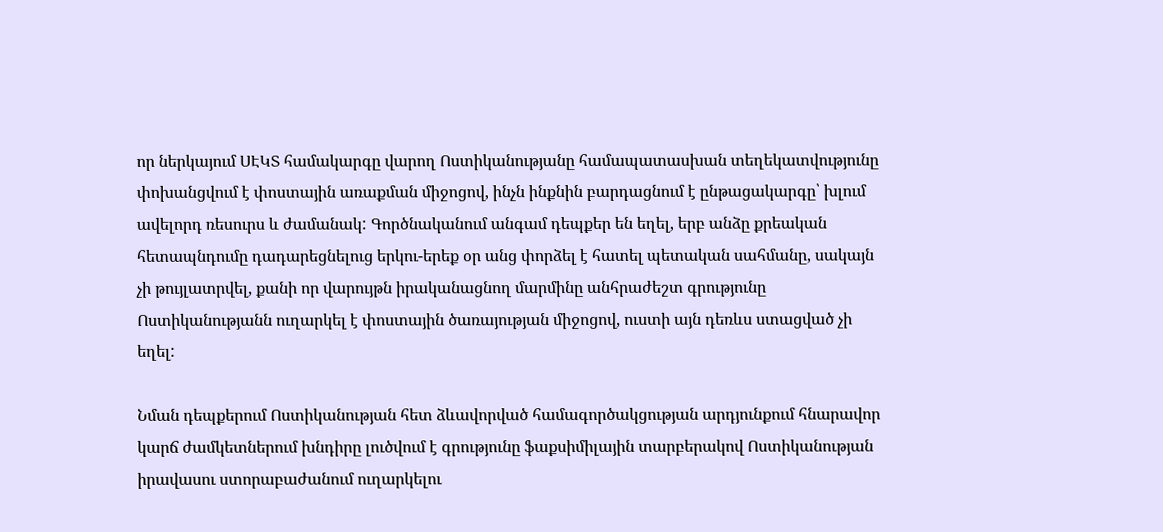որ ներկայում ՍԷԿՏ համակարգը վարող Ոստիկանությանը համապատասխան տեղեկատվությունը փոխանցվում է փոստային առաքման միջոցով, ինչն ինքնին բարդացնում է ընթացակարգը՝ խլում ավելորդ ռեսուրս և ժամանակ: Գործնականում անգամ դեպքեր են եղել, երբ անձը քրեական հետապնդումը դադարեցնելուց երկու-երեք օր անց փորձել է հատել պետական սահմանը, սակայն չի թույլատրվել, քանի որ վարույթն իրականացնող մարմինը անհրաժեշտ գրությունը Ոստիկանությանն ուղարկել է փոստային ծառայության միջոցով, ուստի այն դեռևս ստացված չի եղել:

Նման դեպքերում Ոստիկանության հետ ձևավորված համագործակցության արդյունքում հնարավոր կարճ ժամկետներում խնդիրը լուծվում է գրությունը ֆաքսիմիլային տարբերակով Ոստիկանության իրավասու ստորաբաժանում ուղարկելու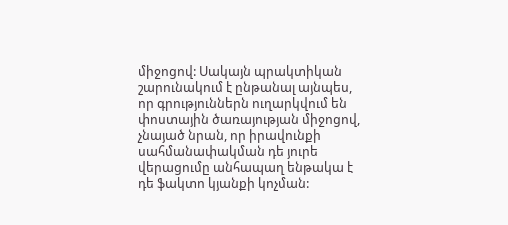միջոցով: Սակայն պրակտիկան շարունակում է ընթանալ այնպես, որ գրություններն ուղարկվում են փոստային ծառայության միջոցով, չնայած նրան, որ իրավունքի սահմանափակման դե յուրե վերացումը անհապաղ ենթակա է դե ֆակտո կյանքի կոչման: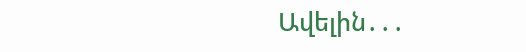Ավելին․․․